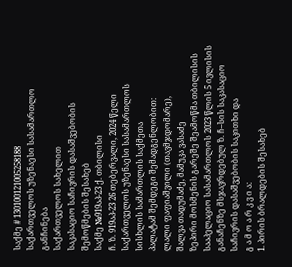საქმე # 130100121005258188
საქართველოს უზენაესი სასამართლო
განჩინება
საქართველოს სახელით
საკასაციო საჩივრის დასაშვებობის
შემოწმების შესახებ
საქმე №919აპ-23 ქ. თბილისი
ჩ. ზ. 919აპ-23 26 თებერვალი, 2024 წელი
საქართველოს უზენაესი სასამართლოს სისხლის სამართლის საქმეთა
პალატამ შემდეგი შემადგენლობით:
ლალი ფაფიაშვილი (თავმჯდომარე),
შალვა თადუმაძე, მამუკა ვასაძე
ზეპირი მოსმენის გარეშე შეამოწმა თბილისის სააპელაციო სასამართლოს 2023 წლის 5 ივლისის განაჩენზე მსჯავრდებულ ზ. ჩ–სის საკასაციო საჩივრის დასაშვებობის საკითხი და
გ ა მ ო ა რ კ ვ ი ა:
1. პირის ბრალდების შესახებ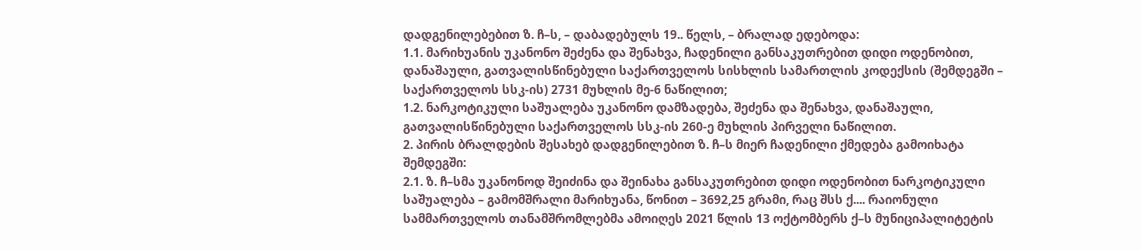დადგენილებებით ზ. ჩ–ს, – დაბადებულს 19.. წელს, – ბრალად ედებოდა:
1.1. მარიხუანის უკანონო შეძენა და შენახვა, ჩადენილი განსაკუთრებით დიდი ოდენობით, დანაშაული, გათვალისწინებული საქართველოს სისხლის სამართლის კოდექსის (შემდეგში – საქართველოს სსკ-ის) 2731 მუხლის მე-6 ნაწილით;
1.2. ნარკოტიკული საშუალება უკანონო დამზადება, შეძენა და შენახვა, დანაშაული, გათვალისწინებული საქართველოს სსკ-ის 260-ე მუხლის პირველი ნაწილით.
2. პირის ბრალდების შესახებ დადგენილებით ზ. ჩ–ს მიერ ჩადენილი ქმედება გამოიხატა შემდეგში:
2.1. ზ. ჩ–სმა უკანონოდ შეიძინა და შეინახა განსაკუთრებით დიდი ოდენობით ნარკოტიკული საშუალება – გამომშრალი მარიხუანა, წონით – 3692,25 გრამი, რაც შსს ქ.... რაიონული სამმართველოს თანამშრომლებმა ამოიღეს 2021 წლის 13 ოქტომბერს ქ–ს მუნიციპალიტეტის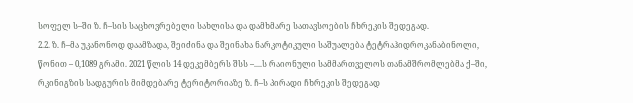სოფელ ს–ში ზ. ჩ–სის საცხოვრებელი სახლისა და დამხმარე სათავსოების ჩხრეკის შედეგად.
2.2. ზ. ჩ–მა უკანონოდ დაამზადა, შეიძინა და შეინახა ნარკოტიკული საშუალება ტეტრაჰიდროკანაბინოლი, წონით – 0,1089 გრამი. 2021 წლის 14 დეკემბერს შსს –....ს რაიონული სამმართველოს თანამშრომლებმა ქ–ში, რკინიგზის სადგურის მიმდებარე ტერიტორიაზე ზ. ჩ–ს პირადი ჩხრეკის შედეგად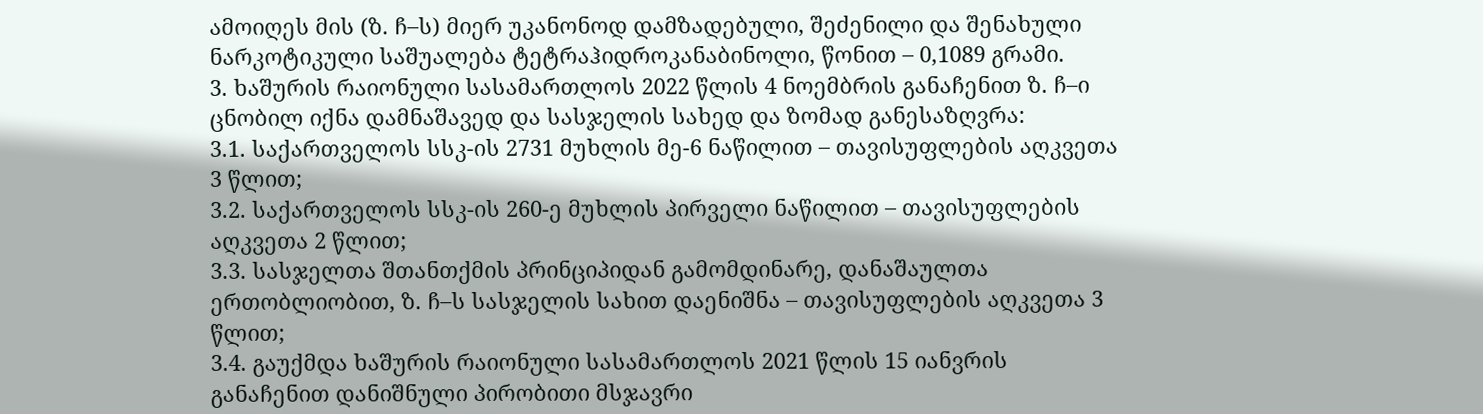ამოიღეს მის (ზ. ჩ–ს) მიერ უკანონოდ დამზადებული, შეძენილი და შენახული ნარკოტიკული საშუალება ტეტრაჰიდროკანაბინოლი, წონით – 0,1089 გრამი.
3. ხაშურის რაიონული სასამართლოს 2022 წლის 4 ნოემბრის განაჩენით ზ. ჩ–ი ცნობილ იქნა დამნაშავედ და სასჯელის სახედ და ზომად განესაზღვრა:
3.1. საქართველოს სსკ-ის 2731 მუხლის მე-6 ნაწილით – თავისუფლების აღკვეთა 3 წლით;
3.2. საქართველოს სსკ-ის 260-ე მუხლის პირველი ნაწილით – თავისუფლების აღკვეთა 2 წლით;
3.3. სასჯელთა შთანთქმის პრინციპიდან გამომდინარე, დანაშაულთა ერთობლიობით, ზ. ჩ–ს სასჯელის სახით დაენიშნა – თავისუფლების აღკვეთა 3 წლით;
3.4. გაუქმდა ხაშურის რაიონული სასამართლოს 2021 წლის 15 იანვრის განაჩენით დანიშნული პირობითი მსჯავრი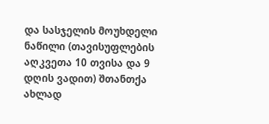და სასჯელის მოუხდელი ნაწილი (თავისუფლების აღკვეთა 10 თვისა და 9 დღის ვადით) შთანთქა ახლად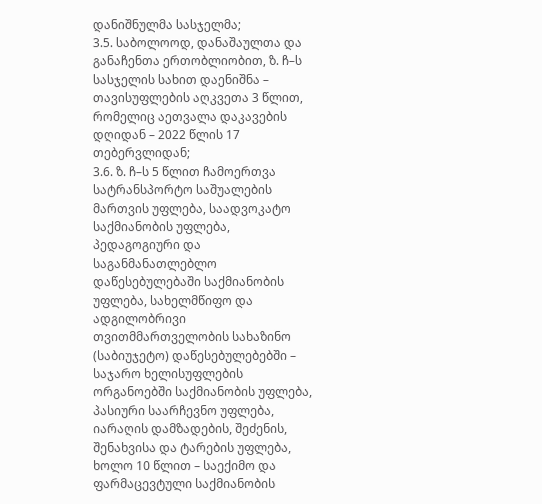დანიშნულმა სასჯელმა;
3.5. საბოლოოდ, დანაშაულთა და განაჩენთა ერთობლიობით, ზ. ჩ–ს სასჯელის სახით დაენიშნა – თავისუფლების აღკვეთა 3 წლით, რომელიც აეთვალა დაკავების დღიდან – 2022 წლის 17 თებერვლიდან;
3.6. ზ. ჩ–ს 5 წლით ჩამოერთვა სატრანსპორტო საშუალების მართვის უფლება, საადვოკატო საქმიანობის უფლება, პედაგოგიური და საგანმანათლებლო დაწესებულებაში საქმიანობის უფლება, სახელმწიფო და ადგილობრივი თვითმმართველობის სახაზინო (საბიუჯეტო) დაწესებულებებში – საჯარო ხელისუფლების ორგანოებში საქმიანობის უფლება, პასიური საარჩევნო უფლება, იარაღის დამზადების, შეძენის, შენახვისა და ტარების უფლება, ხოლო 10 წლით – საექიმო და ფარმაცევტული საქმიანობის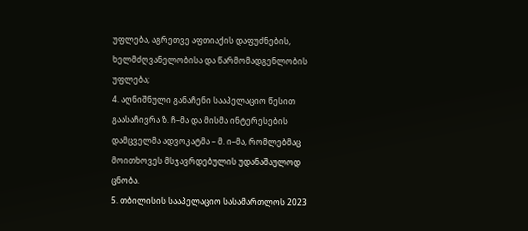უფლება, აგრეთვე აფთიაქის დაფუძნების, ხელმძღვანელობისა და წარმომადგენლობის უფლება;
4. აღნიშნული განაჩენი სააპელაციო წესით გაასაჩივრა ზ. ჩ–მა და მისმა ინტერესების დამცველმა ადვოკატმა – მ. ი–მა, რომლებმაც მოითხოვეს მსჯავრდებულის უდანაშაულოდ ცნობა.
5. თბილისის სააპელაციო სასამართლოს 2023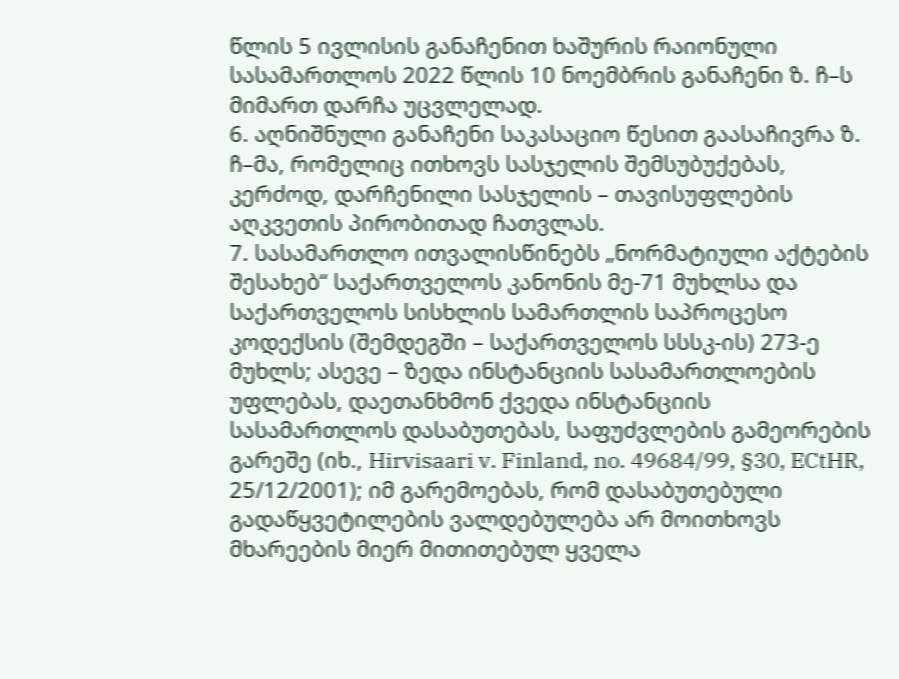წლის 5 ივლისის განაჩენით ხაშურის რაიონული სასამართლოს 2022 წლის 10 ნოემბრის განაჩენი ზ. ჩ–ს მიმართ დარჩა უცვლელად.
6. აღნიშნული განაჩენი საკასაციო წესით გაასაჩივრა ზ. ჩ–მა, რომელიც ითხოვს სასჯელის შემსუბუქებას, კერძოდ, დარჩენილი სასჯელის – თავისუფლების აღკვეთის პირობითად ჩათვლას.
7. სასამართლო ითვალისწინებს „ნორმატიული აქტების შესახებ“ საქართველოს კანონის მე-71 მუხლსა და საქართველოს სისხლის სამართლის საპროცესო კოდექსის (შემდეგში – საქართველოს სსსკ-ის) 273-ე მუხლს; ასევე – ზედა ინსტანციის სასამართლოების უფლებას, დაეთანხმონ ქვედა ინსტანციის სასამართლოს დასაბუთებას, საფუძვლების გამეორების გარეშე (იხ., Hirvisaari v. Finland, no. 49684/99, §30, ECtHR, 25/12/2001); იმ გარემოებას, რომ დასაბუთებული გადაწყვეტილების ვალდებულება არ მოითხოვს მხარეების მიერ მითითებულ ყველა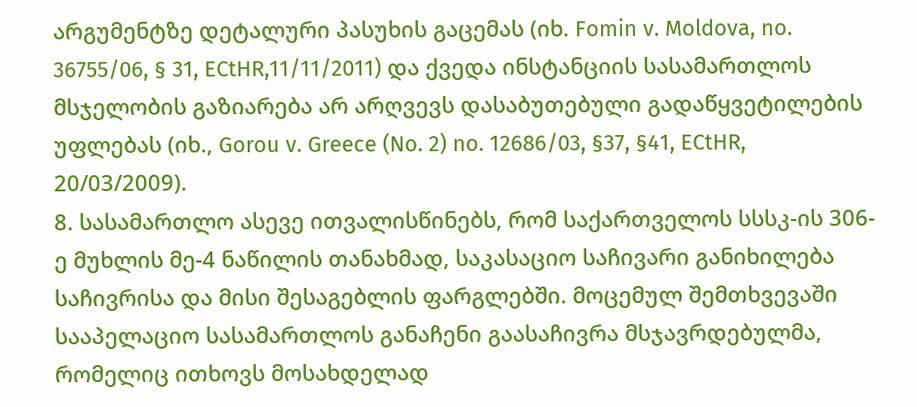არგუმენტზე დეტალური პასუხის გაცემას (იხ. Fomin v. Moldova, no. 36755/06, § 31, ECtHR,11/11/2011) და ქვედა ინსტანციის სასამართლოს მსჯელობის გაზიარება არ არღვევს დასაბუთებული გადაწყვეტილების უფლებას (იხ., Gorou v. Greece (No. 2) no. 12686/03, §37, §41, ECtHR, 20/03/2009).
8. სასამართლო ასევე ითვალისწინებს, რომ საქართველოს სსსკ-ის 306-ე მუხლის მე-4 ნაწილის თანახმად, საკასაციო საჩივარი განიხილება საჩივრისა და მისი შესაგებლის ფარგლებში. მოცემულ შემთხვევაში სააპელაციო სასამართლოს განაჩენი გაასაჩივრა მსჯავრდებულმა, რომელიც ითხოვს მოსახდელად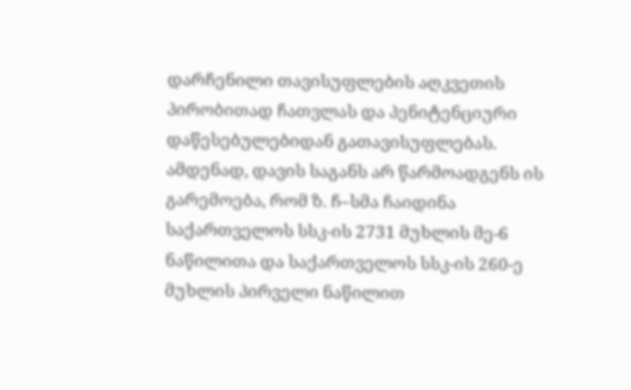დარჩენილი თავისუფლების აღკვეთის პირობითად ჩათვლას და პენიტენციური დაწესებულებიდან გათავისუფლებას. ამდენად, დავის საგანს არ წარმოადგენს ის გარემოება, რომ ზ. ჩ–სმა ჩაიდინა საქართველოს სსკ-ის 2731 მუხლის მე-6 ნაწილითა და საქართველოს სსკ-ის 260-ე მუხლის პირველი ნაწილით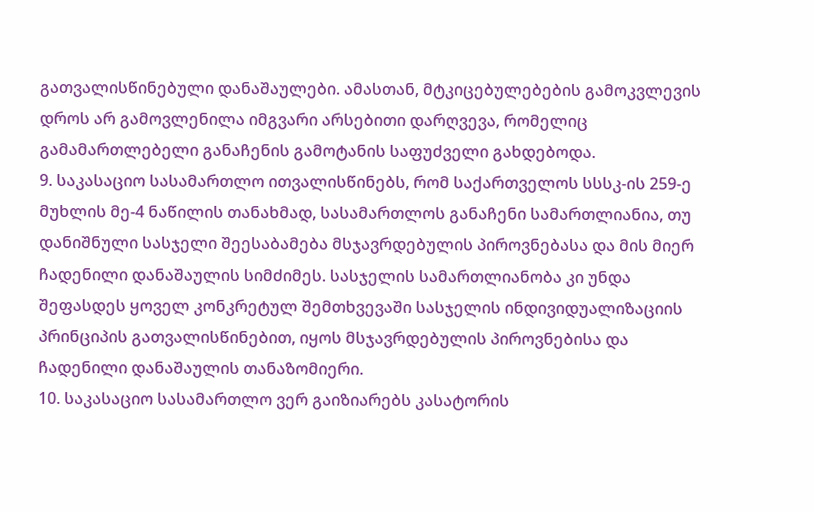გათვალისწინებული დანაშაულები. ამასთან, მტკიცებულებების გამოკვლევის დროს არ გამოვლენილა იმგვარი არსებითი დარღვევა, რომელიც გამამართლებელი განაჩენის გამოტანის საფუძველი გახდებოდა.
9. საკასაციო სასამართლო ითვალისწინებს, რომ საქართველოს სსსკ-ის 259-ე მუხლის მე-4 ნაწილის თანახმად, სასამართლოს განაჩენი სამართლიანია, თუ დანიშნული სასჯელი შეესაბამება მსჯავრდებულის პიროვნებასა და მის მიერ ჩადენილი დანაშაულის სიმძიმეს. სასჯელის სამართლიანობა კი უნდა შეფასდეს ყოველ კონკრეტულ შემთხვევაში სასჯელის ინდივიდუალიზაციის პრინციპის გათვალისწინებით, იყოს მსჯავრდებულის პიროვნებისა და ჩადენილი დანაშაულის თანაზომიერი.
10. საკასაციო სასამართლო ვერ გაიზიარებს კასატორის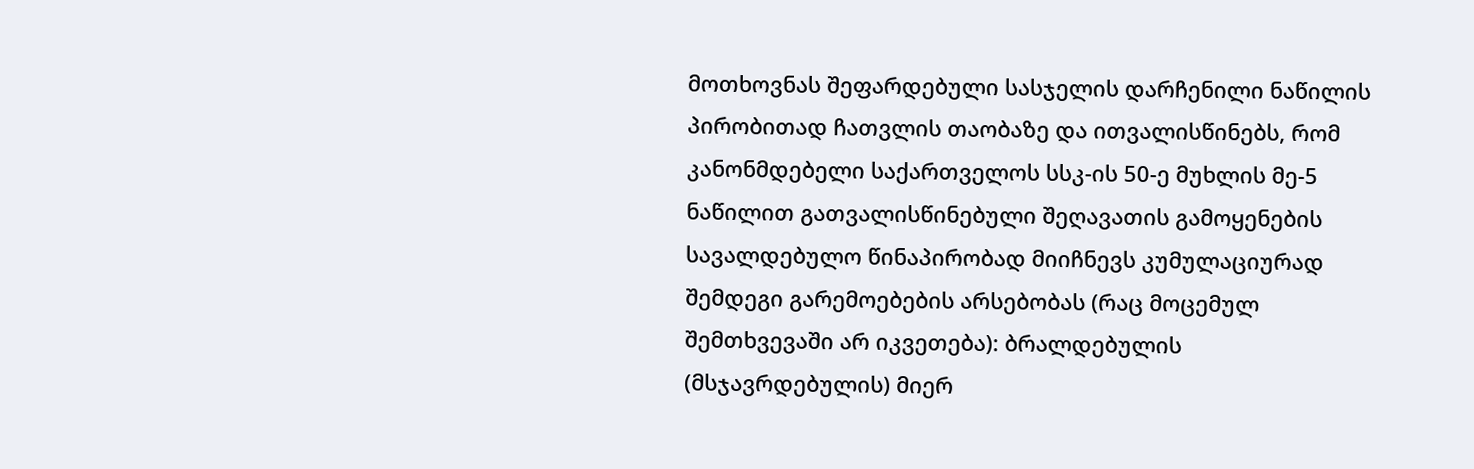მოთხოვნას შეფარდებული სასჯელის დარჩენილი ნაწილის პირობითად ჩათვლის თაობაზე და ითვალისწინებს, რომ კანონმდებელი საქართველოს სსკ-ის 50-ე მუხლის მე-5 ნაწილით გათვალისწინებული შეღავათის გამოყენების სავალდებულო წინაპირობად მიიჩნევს კუმულაციურად შემდეგი გარემოებების არსებობას (რაც მოცემულ შემთხვევაში არ იკვეთება): ბრალდებულის (მსჯავრდებულის) მიერ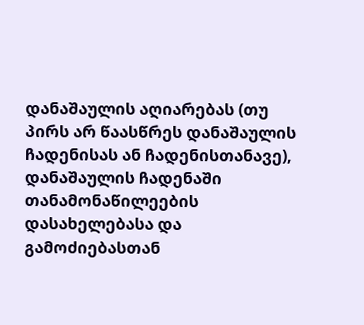დანაშაულის აღიარებას (თუ პირს არ წაასწრეს დანაშაულის ჩადენისას ან ჩადენისთანავე), დანაშაულის ჩადენაში თანამონაწილეების დასახელებასა და გამოძიებასთან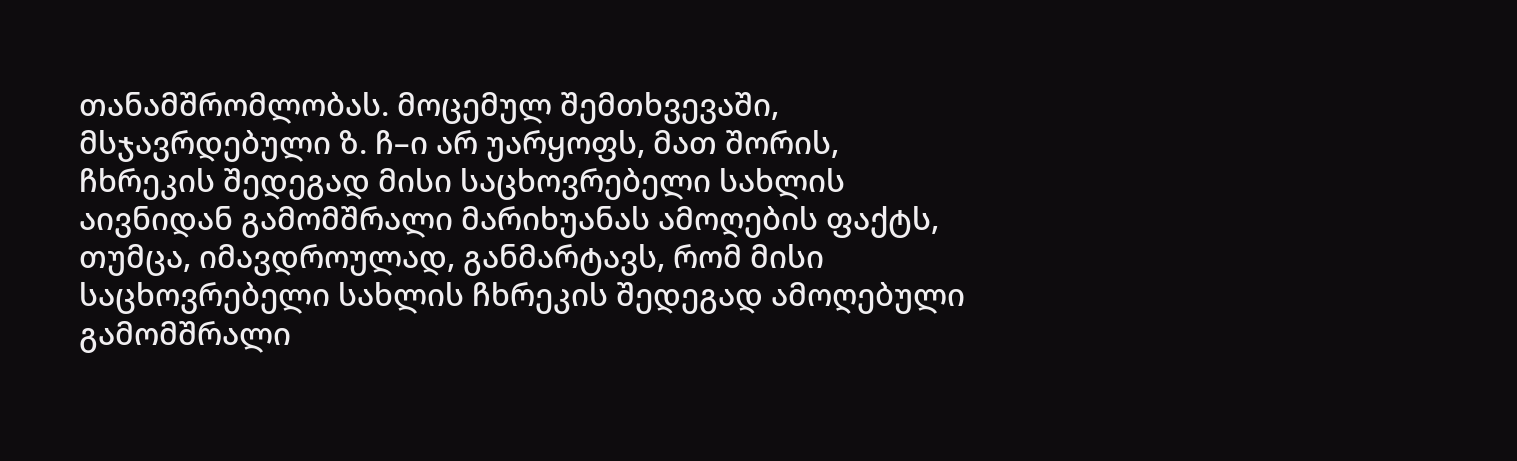თანამშრომლობას. მოცემულ შემთხვევაში, მსჯავრდებული ზ. ჩ–ი არ უარყოფს, მათ შორის, ჩხრეკის შედეგად მისი საცხოვრებელი სახლის აივნიდან გამომშრალი მარიხუანას ამოღების ფაქტს, თუმცა, იმავდროულად, განმარტავს, რომ მისი საცხოვრებელი სახლის ჩხრეკის შედეგად ამოღებული გამომშრალი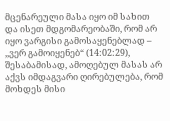მცენარეული მასა იყო იმ სახით და ისეთ მდგომარეობაში, რომ არ იყო ვარგისი გამოსაყენებლად – ,,ვერ გამოიყენებ“ (14:02:29), შესაბამისად, ამოღებულ მასას არ აქვს იმდაგვარი ღირებულება, რომ მოხდეს მისი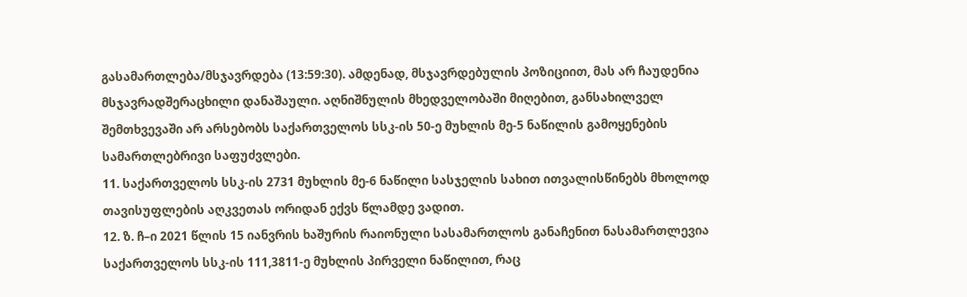გასამართლება/მსჯავრდება (13:59:30). ამდენად, მსჯავრდებულის პოზიციით, მას არ ჩაუდენია მსჯავრადშერაცხილი დანაშაული. აღნიშნულის მხედველობაში მიღებით, განსახილველ შემთხვევაში არ არსებობს საქართველოს სსკ-ის 50-ე მუხლის მე-5 ნაწილის გამოყენების სამართლებრივი საფუძვლები.
11. საქართველოს სსკ-ის 2731 მუხლის მე-6 ნაწილი სასჯელის სახით ითვალისწინებს მხოლოდ თავისუფლების აღკვეთას ორიდან ექვს წლამდე ვადით.
12. ზ. ჩ–ი 2021 წლის 15 იანვრის ხაშურის რაიონული სასამართლოს განაჩენით ნასამართლევია საქართველოს სსკ-ის 111,3811-ე მუხლის პირველი ნაწილით, რაც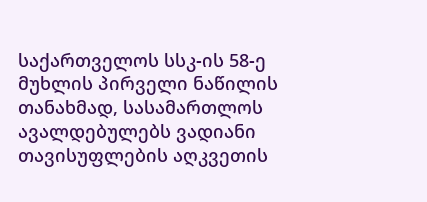საქართველოს სსკ-ის 58-ე მუხლის პირველი ნაწილის თანახმად, სასამართლოს ავალდებულებს ვადიანი თავისუფლების აღკვეთის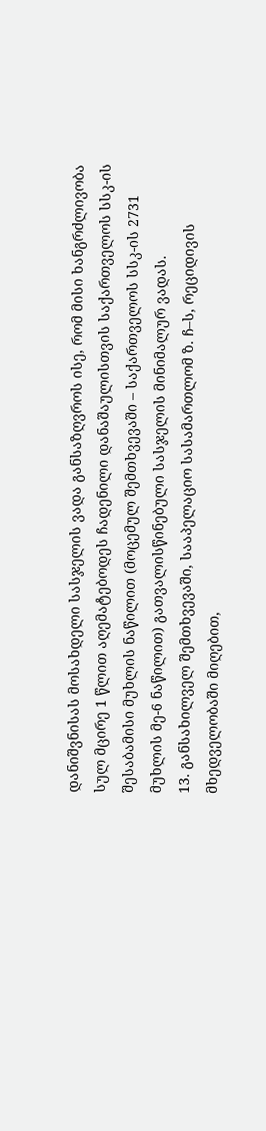დანიშვნისას მოსახდელი სასჯელის ვადა განსაზღვროს ისე, რომ მისი ხანგრძლივობა სულ მცირე 1 წლით აღემატებოდეს ჩადენილი დანაშაულისთვის საქართველოს სსკ-ის შესაბამისი მუხლის ნაწილით (მოცემულ შემთხვევაში – საქართველოს სსკ-ის 2731 მუხლის მე-6 ნაწილით) გათვალისწინებული სასჯელის მინიმალურ ვადას.
13. განსახილველ შემთხვევაში, სააპელაციო სასამართლომ ზ. ჩ–ს, რეციდივის მხედველობაში მიღებით,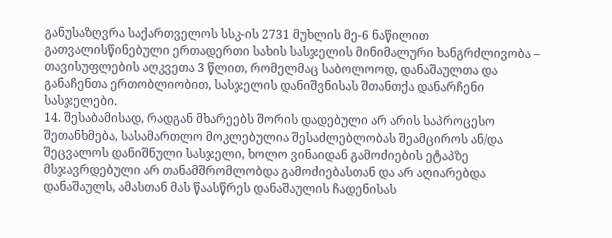განუსაზღვრა საქართველოს სსკ-ის 2731 მუხლის მე-6 ნაწილით გათვალისწინებული ერთადერთი სახის სასჯელის მინიმალური ხანგრძლივობა – თავისუფლების აღკვეთა 3 წლით, რომელმაც საბოლოოდ, დანაშაულთა და განაჩენთა ერთობლიობით, სასჯელის დანიშვნისას შთანთქა დანარჩენი სასჯელები.
14. შესაბამისად, რადგან მხარეებს შორის დადებული არ არის საპროცესო შეთანხმება, სასამართლო მოკლებულია შესაძლებლობას შეამციროს ან/და შეცვალოს დანიშნული სასჯელი, ხოლო ვინაიდან გამოძიების ეტაპზე მსჯავრდებული არ თანამშრომლობდა გამოძიებასთან და არ აღიარებდა დანაშაულს, ამასთან მას წაასწრეს დანაშაულის ჩადენისას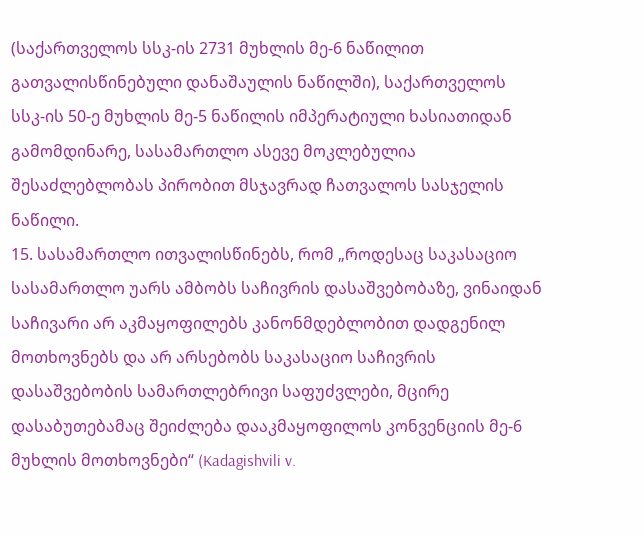(საქართველოს სსკ-ის 2731 მუხლის მე-6 ნაწილით გათვალისწინებული დანაშაულის ნაწილში), საქართველოს სსკ-ის 50-ე მუხლის მე-5 ნაწილის იმპერატიული ხასიათიდან გამომდინარე, სასამართლო ასევე მოკლებულია შესაძლებლობას პირობით მსჯავრად ჩათვალოს სასჯელის ნაწილი.
15. სასამართლო ითვალისწინებს, რომ „როდესაც საკასაციო სასამართლო უარს ამბობს საჩივრის დასაშვებობაზე, ვინაიდან საჩივარი არ აკმაყოფილებს კანონმდებლობით დადგენილ მოთხოვნებს და არ არსებობს საკასაციო საჩივრის დასაშვებობის სამართლებრივი საფუძვლები, მცირე დასაბუთებამაც შეიძლება დააკმაყოფილოს კონვენციის მე-6 მუხლის მოთხოვნები“ (Kadagishvili v.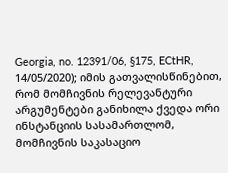Georgia, no. 12391/06, §175, ECtHR, 14/05/2020); იმის გათვალისწინებით, რომ მომჩივნის რელევანტური არგუმენტები განიხილა ქვედა ორი ინსტანციის სასამართლომ, მომჩივნის საკასაციო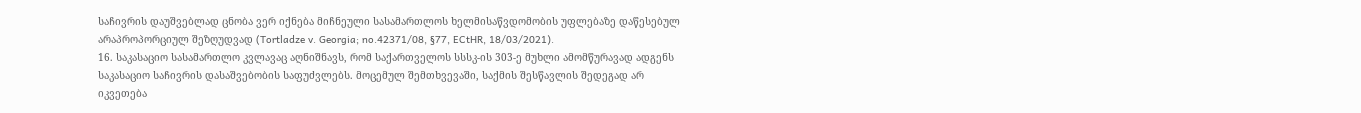საჩივრის დაუშვებლად ცნობა ვერ იქნება მიჩნეული სასამართლოს ხელმისაწვდომობის უფლებაზე დაწესებულ არაპროპორციულ შეზღუდვად (Tortladze v. Georgia; no.42371/08, §77, ECtHR, 18/03/2021).
16. საკასაციო სასამართლო კვლავაც აღნიშნავს, რომ საქართველოს სსსკ-ის 303-ე მუხლი ამომწურავად ადგენს საკასაციო საჩივრის დასაშვებობის საფუძვლებს. მოცემულ შემთხვევაში, საქმის შესწავლის შედეგად არ იკვეთება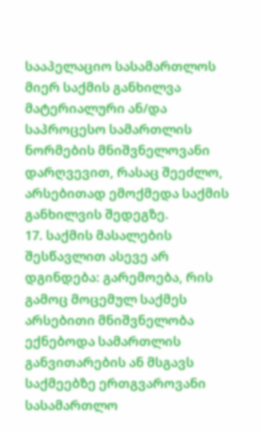სააპელაციო სასამართლოს მიერ საქმის განხილვა მატერიალური ან/და საპროცესო სამართლის ნორმების მნიშვნელოვანი დარღვევით, რასაც შეეძლო, არსებითად ემოქმედა საქმის განხილვის შედეგზე.
17. საქმის მასალების შესწავლით ასევე არ დგინდება: გარემოება, რის გამოც მოცემულ საქმეს არსებითი მნიშვნელობა ექნებოდა სამართლის განვითარების ან მსგავს საქმეებზე ერთგვაროვანი სასამართლო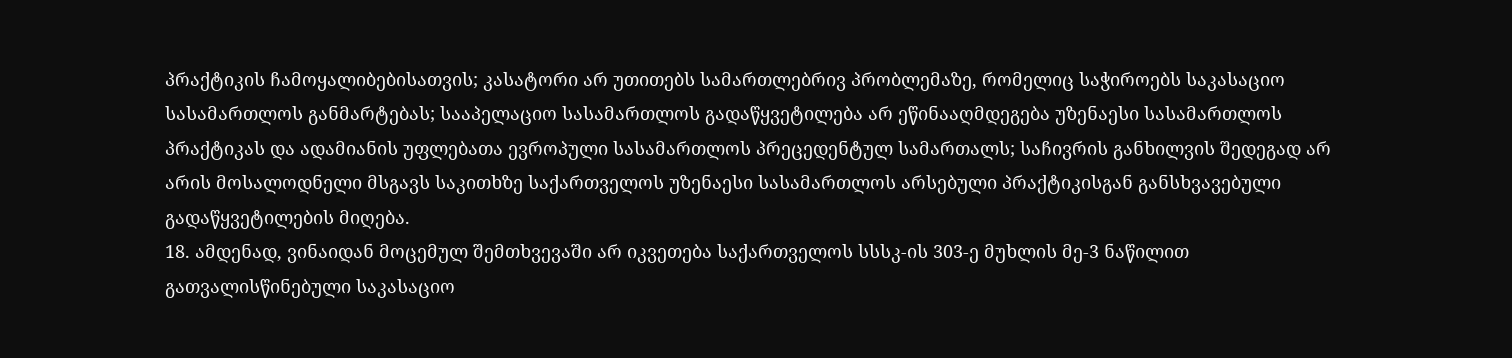პრაქტიკის ჩამოყალიბებისათვის; კასატორი არ უთითებს სამართლებრივ პრობლემაზე, რომელიც საჭიროებს საკასაციო სასამართლოს განმარტებას; სააპელაციო სასამართლოს გადაწყვეტილება არ ეწინააღმდეგება უზენაესი სასამართლოს პრაქტიკას და ადამიანის უფლებათა ევროპული სასამართლოს პრეცედენტულ სამართალს; საჩივრის განხილვის შედეგად არ არის მოსალოდნელი მსგავს საკითხზე საქართველოს უზენაესი სასამართლოს არსებული პრაქტიკისგან განსხვავებული გადაწყვეტილების მიღება.
18. ამდენად, ვინაიდან მოცემულ შემთხვევაში არ იკვეთება საქართველოს სსსკ-ის 303-ე მუხლის მე-3 ნაწილით გათვალისწინებული საკასაციო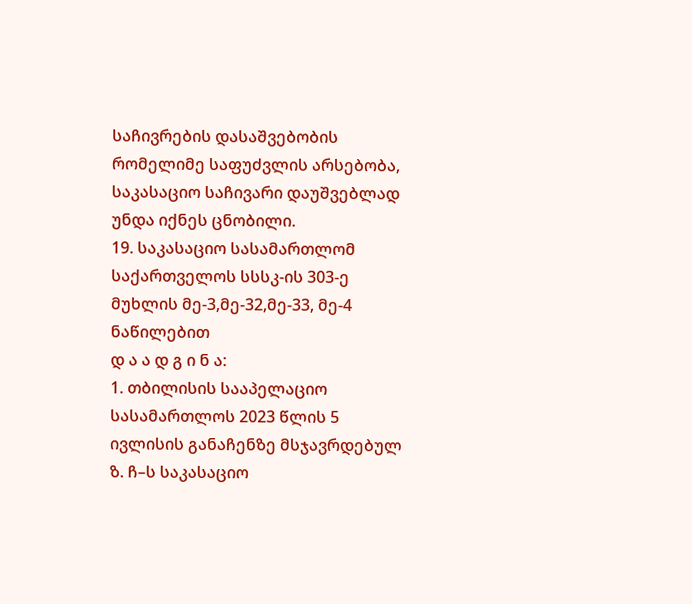საჩივრების დასაშვებობის რომელიმე საფუძვლის არსებობა, საკასაციო საჩივარი დაუშვებლად უნდა იქნეს ცნობილი.
19. საკასაციო სასამართლომ საქართველოს სსსკ-ის 303-ე მუხლის მე-3,მე-32,მე-33, მე-4 ნაწილებით
დ ა ა დ გ ი ნ ა:
1. თბილისის სააპელაციო სასამართლოს 2023 წლის 5 ივლისის განაჩენზე მსჯავრდებულ ზ. ჩ–ს საკასაციო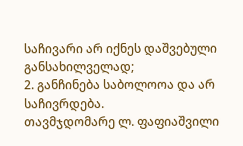საჩივარი არ იქნეს დაშვებული განსახილველად;
2. განჩინება საბოლოოა და არ საჩივრდება.
თავმჯდომარე ლ. ფაფიაშვილი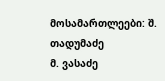მოსამართლეები: შ. თადუმაძე
მ. ვასაძე